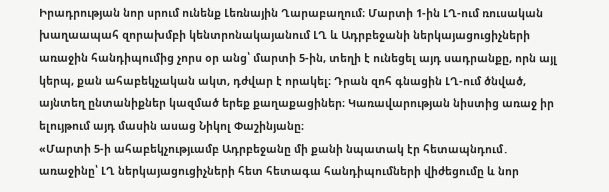Իրադրության նոր սրում ունենք Լեռնային Ղարաբաղում։ Մարտի 1-ին ԼՂ-ում ռուսական խաղաապահ զորախմբի կենտրոնակայանում ԼՂ և Ադրբեջանի ներկայացուցիչների առաջին հանդիպումից չորս օր անց՝ մարտի 5-ին, տեղի է ունեցել այդ սադրանքը, որն այլ կերպ, քան ահաբեկչական ակտ, դժվար է որակել։ Դրան զոհ գնացին ԼՂ-ում ծնված, այնտեղ ընտանիքներ կազմած երեք քաղաքացիներ։ Կառավարության նիստից առաջ իր ելույթում այդ մասին ասաց Նիկոլ Փաշինյանը։
«Մարտի 5-ի ահաբեկչությւամբ Ադրբեջանը մի քանի նպատակ էր հետապնդում․ առաջինը՝ ԼՂ ներկայացուցիչների հետ հետագա հանդիպումների վիժեցումը և նոր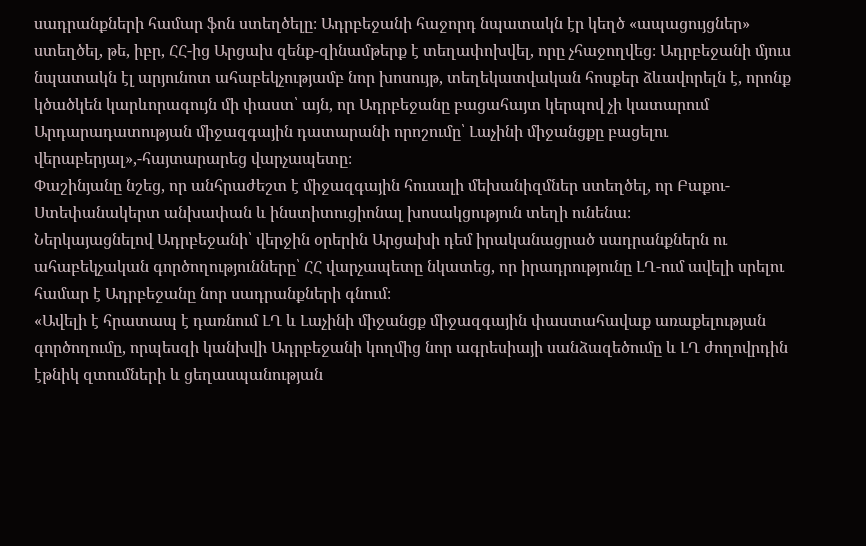սադրանքների համար ֆոն ստեղծելը։ Ադրբեջանի հաջորդ նպատակն էր կեղծ «ապացույցներ» ստեղծել, թե, իբր, ՀՀ-ից Արցախ զենք-զինամթերք է տեղափոխվել, որը չհաջողվեց։ Ադրբեջանի մյուս նպատակն էլ արյունոտ ահաբեկչությամբ նոր խոսույթ, տեղեկատվական հոսքեր ձևավորելն է, որոնք կծածկեն կարևորագույն մի փաստ՝ այն, որ Ադրբեջանը բացահայտ կերպով չի կատարում Արդարադատության միջազգային դատարանի որոշումը՝ Լաչինի միջանցքը բացելու վերաբերյալ»,-հայտարարեց վարչապետը։
Փաշինյանը նշեց, որ անհրաժեշտ է միջազգային հուսալի մեխանիզմներ ստեղծել, որ Բաքու-Ստեփանակերտ անխափան և ինստիտուցիոնալ խոսակցություն տեղի ունենա։
Ներկայացնելով Ադրբեջանի՝ վերջին օրերին Արցախի դեմ իրականացրած սադրանքներն ու ահաբեկչական գործողությունները՝ ՀՀ վարչապետը նկատեց, որ իրադրությունը ԼՂ-ում ավելի սրելու համար է Ադրբեջանը նոր սադրանքների գնում։
«Ավելի է հրատապ է դառնում ԼՂ և Լաչինի միջանցք միջազգային փաստահավաք առաքելության գործողումը, որպեսզի կանխվի Ադրբեջանի կողմից նոր ագրեսիայի սանձազեծումը և ԼՂ ժողովրդին էթնիկ զտումների և ցեղասպանության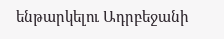ենթարկելու Ադրբեջանի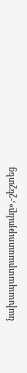նախապատրաստությունը»,-շեշտեց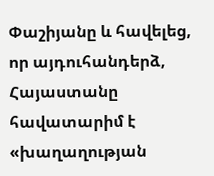Փաշիյանը և հավելեց, որ այդուհանդերձ, Հայաստանը հավատարիմ է «խաղաղության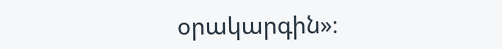օրակարգին»։